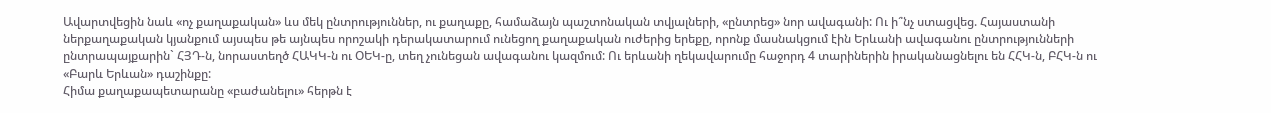Ավարտվեցին նաև «ոչ քաղաքական» ևս մեկ ընտրություններ, ու քաղաքը, համաձայն պաշտոնական տվյալների, «ընտրեց» նոր ավագանի: Ու ի՞նչ ստացվեց. Հայաստանի ներքաղաքական կյանքում այսպես թե այնպես որոշակի դերակատարում ունեցող քաղաքական ուժերից երեքը, որոնք մասնակցում էին Երևանի ավագանու ընտրությունների ընտրապայքարին` ՀՅԴ-ն, նորաստեղծ ՀԱԿԿ-ն ու ՕԵԿ-ը, տեղ չունեցան ավագանու կազմում: Ու երևանի ղեկավարումը հաջորդ 4 տարիներին իրականացնելու են ՀՀԿ-ն, ԲՀԿ-ն ու «Բարև Երևան» դաշինքը:
Հիմա քաղաքապետարանը «բաժանելու» հերթն է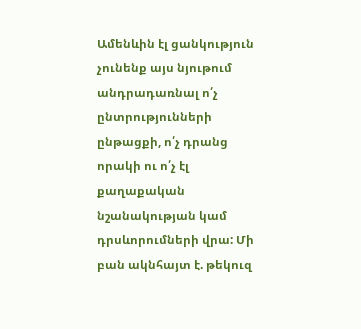Ամենևին էլ ցանկություն չունենք այս նյութում անդրադառնալ ո՛չ ընտրությունների ընթացքի, ո՛չ դրանց որակի ու ո՛չ էլ քաղաքական նշանակության կամ դրսևորումների վրա: Մի բան ակնհայտ է. թեկուզ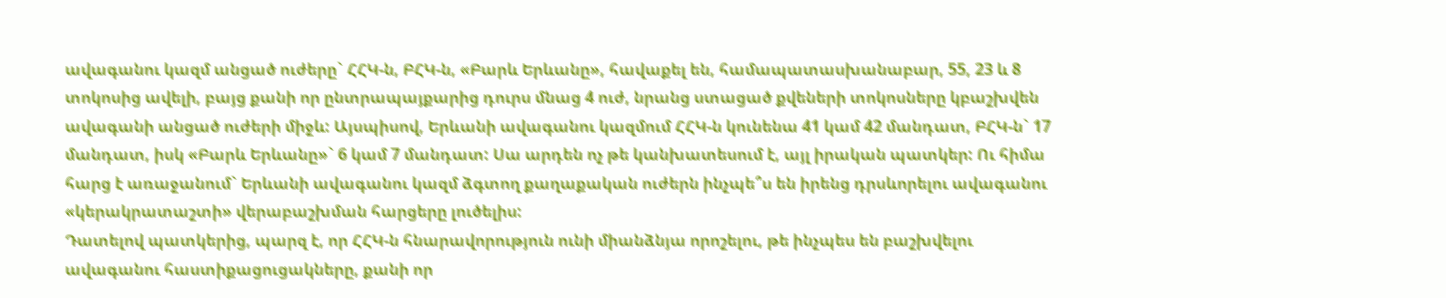ավագանու կազմ անցած ուժերը` ՀՀԿ-ն, ԲՀԿ-ն, «Բարև Երևանը», հավաքել են, համապատասխանաբար, 55, 23 և 8 տոկոսից ավելի, բայց քանի որ ընտրապայքարից դուրս մնաց 4 ուժ, նրանց ստացած քվեների տոկոսները կբաշխվեն ավագանի անցած ուժերի միջև: Այսպիսով, Երևանի ավագանու կազմում ՀՀԿ-ն կունենա 41 կամ 42 մանդատ, ԲՀԿ-ն` 17 մանդատ, իսկ «Բարև Երևանը»` 6 կամ 7 մանդատ: Սա արդեն ոչ թե կանխատեսում է, այլ իրական պատկեր: Ու հիմա հարց է առաջանում` Երևանի ավագանու կազմ ձգտող քաղաքական ուժերն ինչպե՞ս են իրենց դրսևորելու ավագանու «կերակրատաշտի» վերաբաշխման հարցերը լուծելիս:
Դատելով պատկերից, պարզ է, որ ՀՀԿ-ն հնարավորություն ունի միանձնյա որոշելու, թե ինչպես են բաշխվելու ավագանու հաստիքացուցակները, քանի որ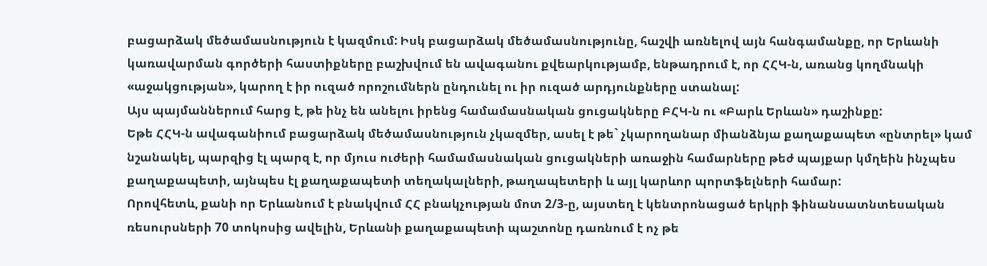բացարձակ մեծամասնություն է կազմում: Իսկ բացարձակ մեծամասնությունը, հաշվի առնելով այն հանգամանքը, որ Երևանի կառավարման գործերի հաստիքները բաշխվում են ավագանու քվեարկությամբ, ենթադրում է, որ ՀՀԿ-ն, առանց կողմնակի «աջակցության», կարող է իր ուզած որոշումներն ընդունել ու իր ուզած արդյունքները ստանալ:
Այս պայմաններում հարց է, թե ինչ են անելու իրենց համամասնական ցուցակները ԲՀԿ-ն ու «Բարև Երևան» դաշինքը:
Եթե ՀՀԿ-ն ավագանիում բացարձակ մեծամասնություն չկազմեր, ասել է թե` չկարողանար միանձնյա քաղաքապետ «ընտրել» կամ նշանակել, պարզից էլ պարզ է, որ մյուս ուժերի համամասնական ցուցակների առաջին համարները թեժ պայքար կմղեին ինչպես քաղաքապետի, այնպես էլ քաղաքապետի տեղակալների, թաղապետերի և այլ կարևոր պորտֆելների համար:
Որովհետև, քանի որ Երևանում է բնակվում ՀՀ բնակչության մոտ 2/3-ը, այստեղ է կենտրոնացած երկրի ֆինանսատնտեսական ռեսուրսների 70 տոկոսից ավելին, Երևանի քաղաքապետի պաշտոնը դառնում է ոչ թե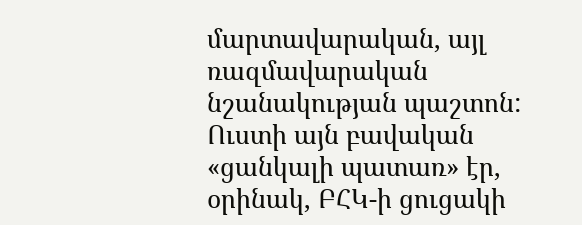մարտավարական, այլ ռազմավարական նշանակության պաշտոն: Ուստի այն բավական «ցանկալի պատառ» էր, օրինակ, ԲՀԿ-ի ցուցակի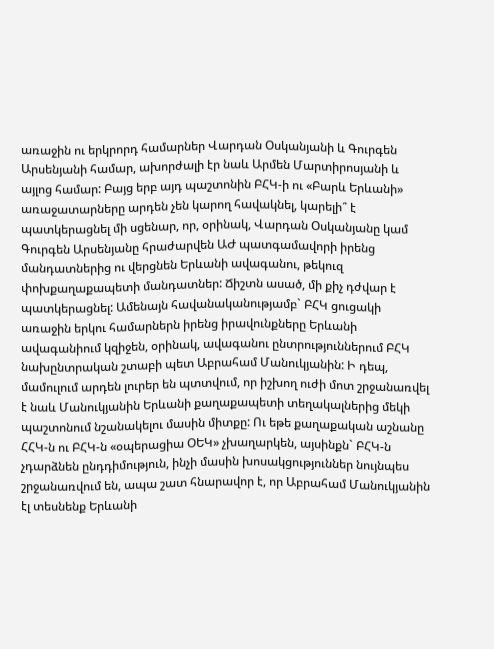առաջին ու երկրորդ համարներ Վարդան Օսկանյանի և Գուրգեն Արսենյանի համար, ախորժալի էր նաև Արմեն Մարտիրոսյանի և այլոց համար: Բայց երբ այդ պաշտոնին ԲՀԿ-ի ու «Բարև Երևանի» առաջատարները արդեն չեն կարող հավակնել, կարելի՞ է պատկերացնել մի սցենար, որ, օրինակ, Վարդան Օսկանյանը կամ Գուրգեն Արսենյանը հրաժարվեն ԱԺ պատգամավորի իրենց մանդատներից ու վերցնեն Երևանի ավագանու, թեկուզ փոխքաղաքապետի մանդատներ: Ճիշտն ասած, մի քիչ դժվար է պատկերացնել: Ամենայն հավանականությամբ` ԲՀԿ ցուցակի առաջին երկու համարներն իրենց իրավունքները Երևանի ավագանիում կզիջեն, օրինակ, ավագանու ընտրություններում ԲՀԿ նախընտրական շտաբի պետ Աբրահամ Մանուկյանին: Ի դեպ, մամուլում արդեն լուրեր են պտտվում, որ իշխող ուժի մոտ շրջանառվել է նաև Մանուկյանին Երևանի քաղաքապետի տեղակալներից մեկի պաշտոնում նշանակելու մասին միտքը: Ու եթե քաղաքական աշնանը ՀՀԿ-ն ու ԲՀԿ-ն «օպերացիա ՕԵԿ» չխաղարկեն, այսինքն` ԲՀԿ-ն չդարձնեն ընդդիմություն, ինչի մասին խոսակցություններ նույնպես շրջանառվում են, ապա շատ հնարավոր է, որ Աբրահամ Մանուկյանին էլ տեսնենք Երևանի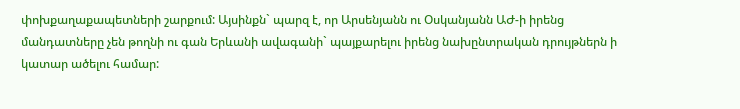փոխքաղաքապետների շարքում: Այսինքն` պարզ է, որ Արսենյանն ու Օսկանյանն ԱԺ-ի իրենց մանդատները չեն թողնի ու գան Երևանի ավագանի` պայքարելու իրենց նախընտրական դրույթներն ի կատար ածելու համար: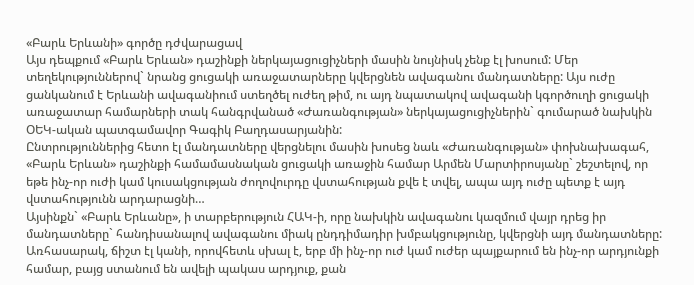«Բարև Երևանի» գործը դժվարացավ
Այս դեպքում «Բարև Երևան» դաշինքի ներկայացուցիչների մասին նույնիսկ չենք էլ խոսում: Մեր տեղեկություններով` նրանց ցուցակի առաջատարները կվերցնեն ավագանու մանդատները: Այս ուժը ցանկանում է Երևանի ավագանիում ստեղծել ուժեղ թիմ, ու այդ նպատակով ավագանի կգործուղի ցուցակի առաջատար համարների տակ հանգրվանած «Ժառանգության» ներկայացուցիչներին` գումարած նախկին ՕԵԿ-ական պատգամավոր Գագիկ Բաղդասարյանին:
Ընտրություններից հետո էլ մանդատները վերցնելու մասին խոսեց նաև «Ժառանգության» փոխնախագահ, «Բարև Երևան» դաշինքի համամասնական ցուցակի առաջին համար Արմեն Մարտիրոսյանը` շեշտելով, որ եթե ինչ-որ ուժի կամ կուսակցության ժողովուրդը վստահության քվե է տվել, ապա այդ ուժը պետք է այդ վստահությունն արդարացնի…
Այսինքն` «Բարև Երևանը», ի տարբերություն ՀԱԿ-ի, որը նախկին ավագանու կազմում վայր դրեց իր մանդատները` հանդիսանալով ավագանու միակ ընդդիմադիր խմբակցությունը, կվերցնի այդ մանդատները: Առհասարակ, ճիշտ էլ կանի, որովհետև սխալ է, երբ մի ինչ-որ ուժ կամ ուժեր պայքարում են ինչ-որ արդյունքի համար, բայց ստանում են ավելի պակաս արդյուք, քան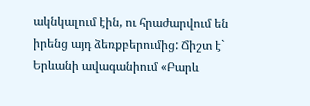ակնկալում էին, ու հրաժարվում են իրենց այդ ձեռքբերումից: Ճիշտ է` Երևանի ավագանիում «Բարև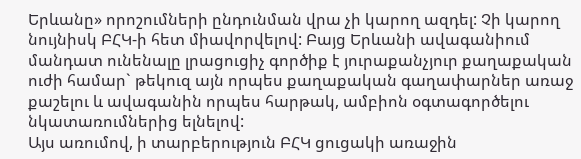Երևանը» որոշումների ընդունման վրա չի կարող ազդել: Չի կարող նույնիսկ ԲՀԿ-ի հետ միավորվելով: Բայց Երևանի ավագանիում մանդատ ունենալը լրացուցիչ գործիք է յուրաքանչյուր քաղաքական ուժի համար` թեկուզ այն որպես քաղաքական գաղափարներ առաջ քաշելու և ավագանին որպես հարթակ, ամբիոն օգտագործելու նկատառումներից ելնելով:
Այս առումով, ի տարբերություն ԲՀԿ ցուցակի առաջին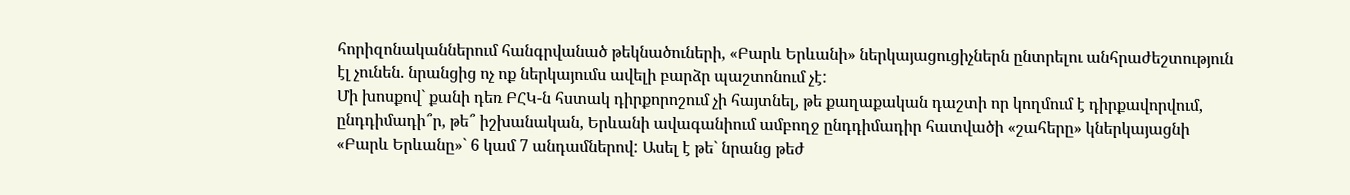հորիզոնականներում հանգրվանած թեկնածուների, «Բարև Երևանի» ներկայացուցիչներն ընտրելու անհրաժեշտություն էլ չունեն. նրանցից ոչ ոք ներկայումս ավելի բարձր պաշտոնում չէ:
Մի խոսքով` քանի դեռ ԲՀԿ-ն հստակ դիրքորոշում չի հայտնել, թե քաղաքական դաշտի որ կողմում է դիրքավորվում, ընդդիմադի՞ր, թե՞ իշխանական, Երևանի ավագանիում ամբողջ ընդդիմադիր հատվածի «շահերը» կներկայացնի «Բարև Երևանը»` 6 կամ 7 անդամներով: Ասել է թե` նրանց թեժ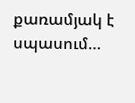քառամյակ է սպասում…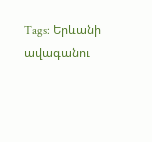Tags: Երևանի ավագանու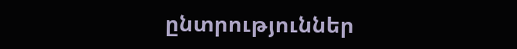ընտրություններ